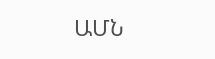ԱՄՆ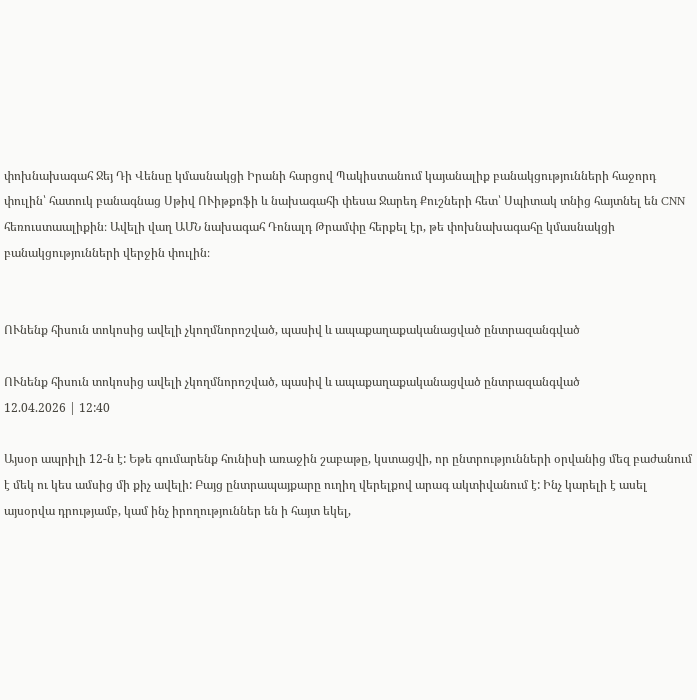փոխնախագահ Ջեյ Դի Վենսը կմասնակցի Իրանի հարցով Պակիստանում կայանալիք բանակցությունների հաջորդ փուլին՝ հատուկ բանագնաց Սթիվ ՈՒիթքոֆի և նախագահի փեսա Ջարեդ Քուշների հետ՝ Սպիտակ տնից հայտնել են CNN հեռուստաալիքին։ Ավելի վաղ ԱՄՆ նախագահ Դոնալդ Թրամփը հերքել էր, թե փոխնախագահը կմասնակցի բանակցությունների վերջին փուլին։


ՈՒնենք հիսուն տոկոսից ավելի չկողմնորոշված, պասիվ և ապաքաղաքականացված ընտրազանգված

ՈՒնենք հիսուն տոկոսից ավելի չկողմնորոշված, պասիվ և ապաքաղաքականացված ընտրազանգված
12.04.2026 | 12:40

Այսօր ապրիլի 12-ն է: Եթե գումարենք հունիսի առաջին շաբաթը, կստացվի, որ ընտրությունների օրվանից մեզ բաժանում է մեկ ու կես ամսից մի քիչ ավելի: Բայց ընտրապայքարը ուղիղ վերելքով արագ ակտիվանում է: Ինչ կարելի է ասել այսօրվա դրությամբ, կամ ինչ իրողություններ են ի հայտ եկել,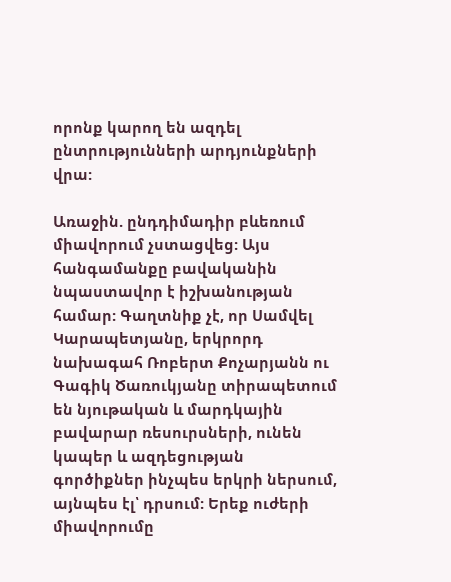որոնք կարող են ազդել ընտրությունների արդյունքների վրա:

Առաջին. ընդդիմադիր բևեռում միավորում չստացվեց: Այս հանգամանքը բավականին նպաստավոր է իշխանության համար: Գաղտնիք չէ, որ Սամվել Կարապետյանը, երկրորդ նախագահ Ռոբերտ Քոչարյանն ու Գագիկ Ծառուկյանը տիրապետում են նյութական և մարդկային բավարար ռեսուրսների, ունեն կապեր և ազդեցության գործիքներ ինչպես երկրի ներսում, այնպես էլ՝ դրսում: Երեք ուժերի միավորումը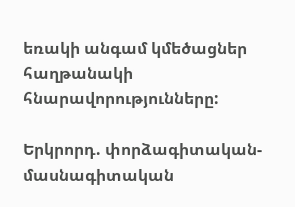եռակի անգամ կմեծացներ հաղթանակի հնարավորությունները:

Երկրորդ. փորձագիտական-մասնագիտական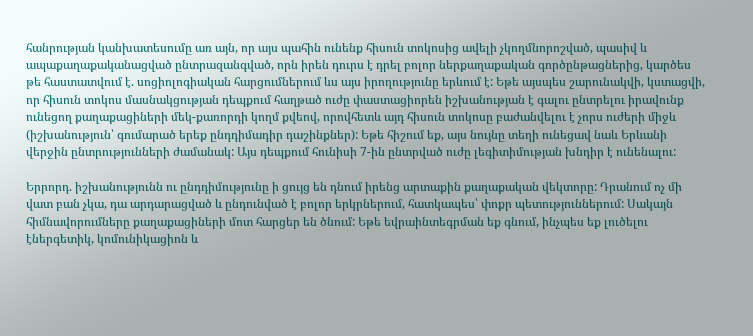հանրության կանխատեսումը առ այն, որ այս պահին ունենք հիսուն տոկոսից ավելի չկողմնորոշված, պասիվ և ապաքաղաքականացված ընտրազանգված, որն իրեն դուրս է դրել բոլոր ներքաղաքական գործընթացներից, կարծես թե հաստատվում է. սոցիոլոգիական հարցումներում ևս այս իրողությունը երևում է: Եթե այսպես շարունակվի, կստացվի, որ հիսուն տոկոս մասնակցության դեպքում հաղթած ուժը փաստացիորեն իշխանության է գալու ընտրելու իրավունք ունեցող քաղաքացիների մեկ-քառորդի կողմ քվեով, որովհետև այդ հիսուն տոկոսը բաժանվելու է չորս ուժերի միջև (իշխանություն՝ գումարած երեք ընդդիմադիր դաշինքներ): Եթե հիշում եք, այս նույնը տեղի ունեցավ նաև Երևանի վերջին ընտրությունների ժամանակ: Այս դեպքում հունիսի 7-ին ընտրված ուժը լեգիտիմության խնդիր է ունենալու:

Երրորդ. իշխանությունն ու ընդդիմությունը ի ցույց են դնում իրենց արտաքին քաղաքական վեկտորը: Դրանում ոչ մի վատ բան չկա, դա արդարացված և ընդունված է բոլոր երկրներում, հատկապես՝ փոքր պետություններում: Սակայն հիմնավորումները քաղաքացիների մոտ հարցեր են ծնում: Եթե եվրաինտեգրման եք գնում, ինչպես եք լուծելու էներգետիկ, կոմունիկացիոն և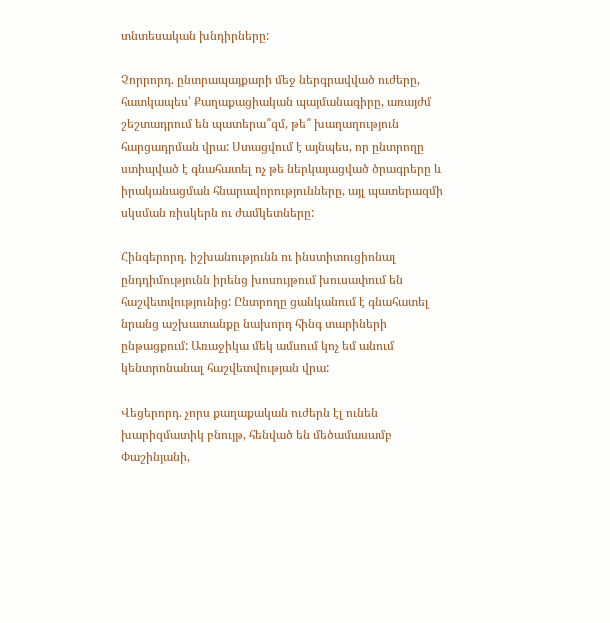տնտեսական խնդիրները:

Չորրորդ. ընտրապայքարի մեջ ներգրավված ուժերը, հատկապես՝ Քաղաքացիական պայմանագիրը, առայժմ շեշտադրում են պատերա՞զմ, թե՞ խաղաղություն հարցադրման վրա: Ստացվում է այնպես, որ ընտրողը ստիպված է գնահատել ոչ թե ներկայացված ծրագրերը և իրականացման հնարավորությունները, այլ պատերազմի սկսման ռիսկերն ու ժամկետները:

Հինգերորդ. իշխանությունն ու ինստիտուցիոնալ ընդդիմությունն իրենց խոսույթում խուսափում են հաշվետվությունից: Ընտրողը ցանկանում է գնահատել նրանց աշխատանքը նախորդ հինգ տարիների ընթացքում: Առաջիկա մեկ ամսում կոչ եմ անում կենտրոնանալ հաշվետվության վրա:

Վեցերորդ. չորս քաղաքական ուժերն էլ ունեն խարիզմատիկ բնույթ, հենված են մեծամասամբ Փաշինյանի,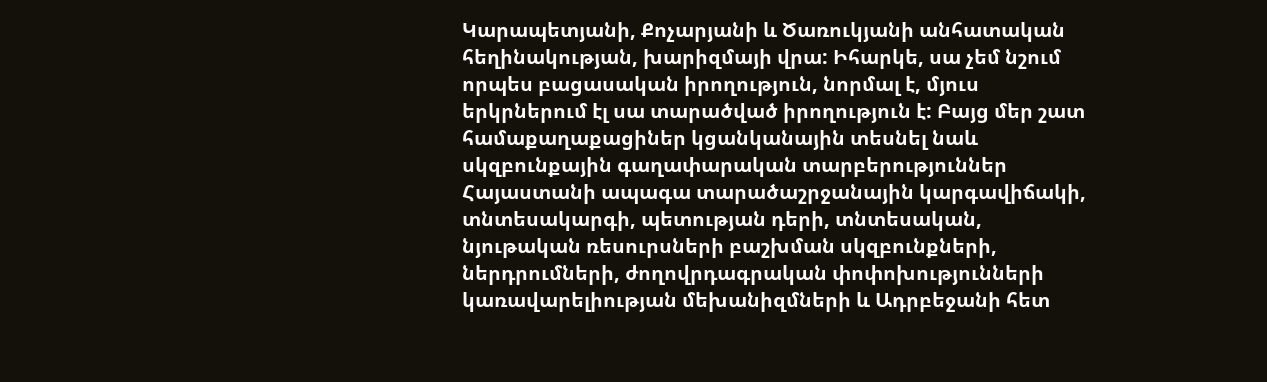Կարապետյանի, Քոչարյանի և Ծառուկյանի անհատական հեղինակության, խարիզմայի վրա: Իհարկե, սա չեմ նշում որպես բացասական իրողություն, նորմալ է, մյուս երկրներում էլ սա տարածված իրողություն է: Բայց մեր շատ համաքաղաքացիներ կցանկանային տեսնել նաև սկզբունքային գաղափարական տարբերություններ Հայաստանի ապագա տարածաշրջանային կարգավիճակի, տնտեսակարգի, պետության դերի, տնտեսական, նյութական ռեսուրսների բաշխման սկզբունքների, ներդրումների, ժողովրդագրական փոփոխությունների կառավարելիության մեխանիզմների և Ադրբեջանի հետ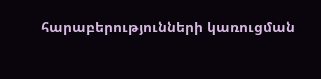հարաբերությունների կառուցման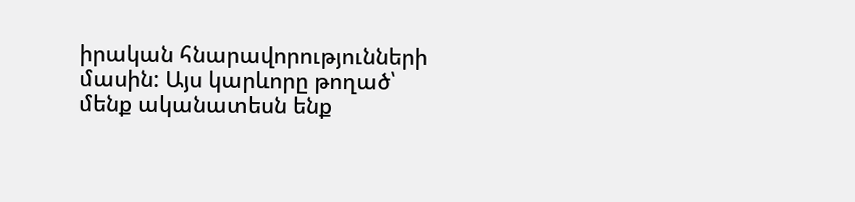իրական հնարավորությունների մասին: Այս կարևորը թողած՝ մենք ականատեսն ենք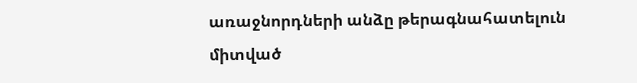առաջնորդների անձը թերագնահատելուն միտված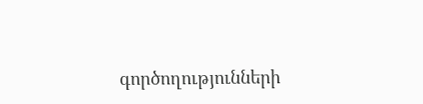գործողությունների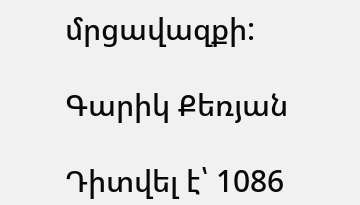մրցավազքի:

Գարիկ Քեռյան

Դիտվել է՝ 1086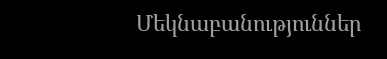Մեկնաբանություններ